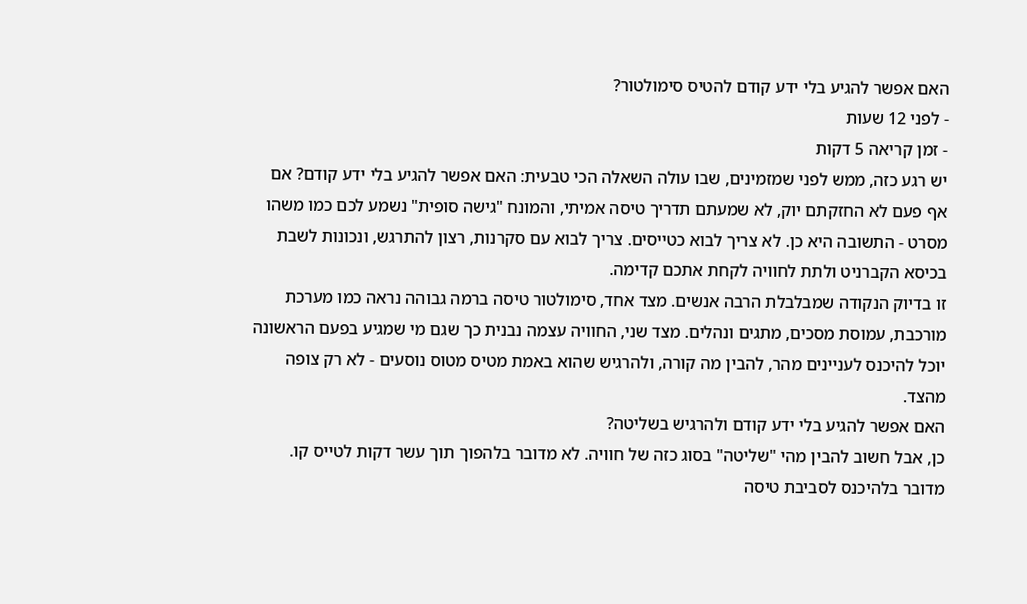האם אפשר להגיע בלי ידע קודם להטיס סימולטור?
- לפני 12 שעות
- זמן קריאה 5 דקות
יש רגע כזה, ממש לפני שמזמינים, שבו עולה השאלה הכי טבעית: האם אפשר להגיע בלי ידע קודם? אם אף פעם לא החזקתם יוק, לא שמעתם תדריך טיסה אמיתי, והמונח "גישה סופית" נשמע לכם כמו משהו מסרט - התשובה היא כן. לא צריך לבוא כטייסים. צריך לבוא עם סקרנות, רצון להתרגש, ונכונות לשבת בכיסא הקברניט ולתת לחוויה לקחת אתכם קדימה.
זו בדיוק הנקודה שמבלבלת הרבה אנשים. מצד אחד, סימולטור טיסה ברמה גבוהה נראה כמו מערכת מורכבת, עמוסת מסכים, מתגים ונהלים. מצד שני, החוויה עצמה נבנית כך שגם מי שמגיע בפעם הראשונה יוכל להיכנס לעניינים מהר, להבין מה קורה, ולהרגיש שהוא באמת מטיס מטוס נוסעים - לא רק צופה מהצד.
האם אפשר להגיע בלי ידע קודם ולהרגיש בשליטה?
כן, אבל חשוב להבין מהי "שליטה" בסוג כזה של חוויה. לא מדובר בלהפוך תוך עשר דקות לטייס קו. מדובר בלהיכנס לסביבת טיסה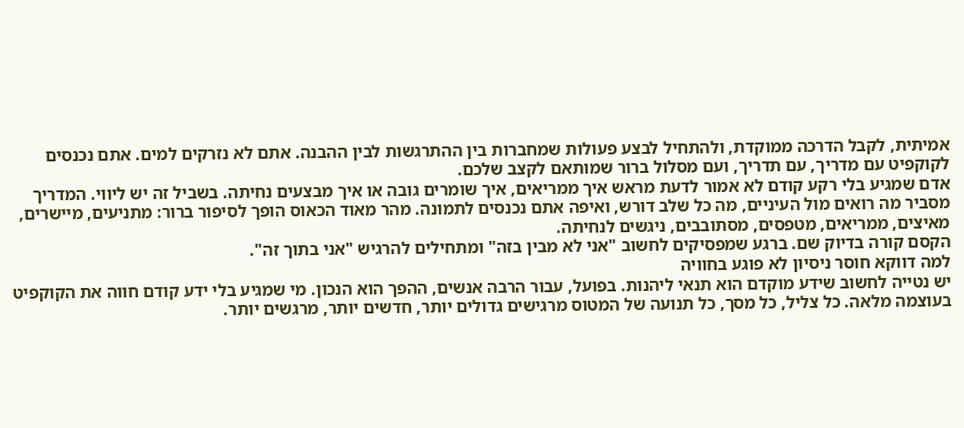אמיתית, לקבל הדרכה ממוקדת, ולהתחיל לבצע פעולות שמחברות בין ההתרגשות לבין ההבנה. אתם לא נזרקים למים. אתם נכנסים לקוקפיט עם מדריך, עם תדריך, ועם מסלול ברור שמותאם לקצב שלכם.
אדם שמגיע בלי רקע קודם לא אמור לדעת מראש איך ממריאים, איך שומרים גובה או איך מבצעים נחיתה. בשביל זה יש ליווי. המדריך מסביר מה רואים מול העיניים, מה כל שלב דורש, ואיפה אתם נכנסים לתמונה. מהר מאוד הכאוס הופך לסיפור ברור: מתניעים, מיישרים, מאיצים, ממריאים, מטפסים, מסתובבים, ניגשים לנחיתה.
הקסם קורה בדיוק שם. ברגע שמפסיקים לחשוב "אני לא מבין בזה" ומתחילים להרגיש "אני בתוך זה".
למה דווקא חוסר ניסיון לא פוגע בחוויה
יש נטייה לחשוב שידע מוקדם הוא תנאי ליהנות. בפועל, עבור הרבה אנשים, ההפך הוא הנכון. מי שמגיע בלי ידע קודם חווה את הקוקפיט בעוצמה מלאה. כל צליל, כל מסך, כל תנועה של המטוס מרגישים גדולים יותר, חדשים יותר, מרגשים יותר.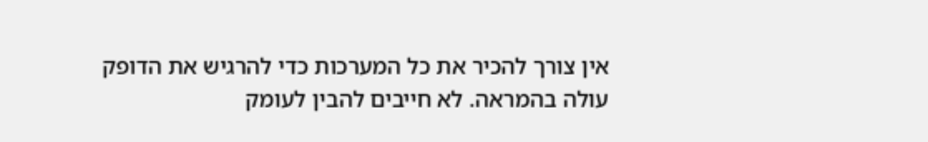אין צורך להכיר את כל המערכות כדי להרגיש את הדופק עולה בהמראה. לא חייבים להבין לעומק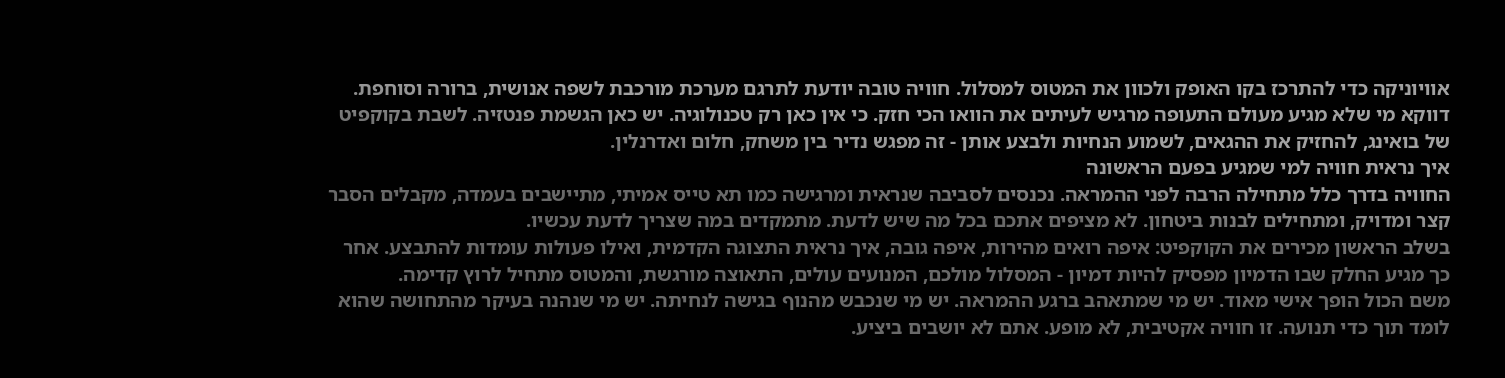אוויוניקה כדי להתרכז בקו האופק ולכוון את המטוס למסלול. חוויה טובה יודעת לתרגם מערכת מורכבת לשפה אנושית, ברורה וסוחפת.
דווקא מי שלא מגיע מעולם התעופה מרגיש לעיתים את הוואו הכי חזק. כי אין כאן רק טכנולוגיה. יש כאן הגשמת פנטזיה. לשבת בקוקפיט של בואינג, להחזיק את ההגאים, לשמוע הנחיות ולבצע אותן - זה מפגש נדיר בין משחק, חלום ואדרנלין.
איך נראית חוויה למי שמגיע בפעם הראשונה
החוויה בדרך כלל מתחילה הרבה לפני ההמראה. נכנסים לסביבה שנראית ומרגישה כמו תא טייס אמיתי, מתיישבים בעמדה, מקבלים הסבר קצר ומדויק, ומתחילים לבנות ביטחון. לא מציפים אתכם בכל מה שיש לדעת. מתמקדים במה שצריך לדעת עכשיו.
בשלב הראשון מכירים את הקוקפיט: איפה רואים מהירות, איפה גובה, איך נראית התצוגה הקדמית, ואילו פעולות עומדות להתבצע. אחר כך מגיע החלק שבו הדמיון מפסיק להיות דמיון - המסלול מולכם, המנועים עולים, התאוצה מורגשת, והמטוס מתחיל לרוץ קדימה.
משם הכול הופך אישי מאוד. יש מי שמתאהב ברגע ההמראה. יש מי שנכבש מהנוף בגישה לנחיתה. יש מי שנהנה בעיקר מהתחושה שהוא לומד תוך כדי תנועה. זו חוויה אקטיבית, לא מופע. אתם לא יושבים ביציע.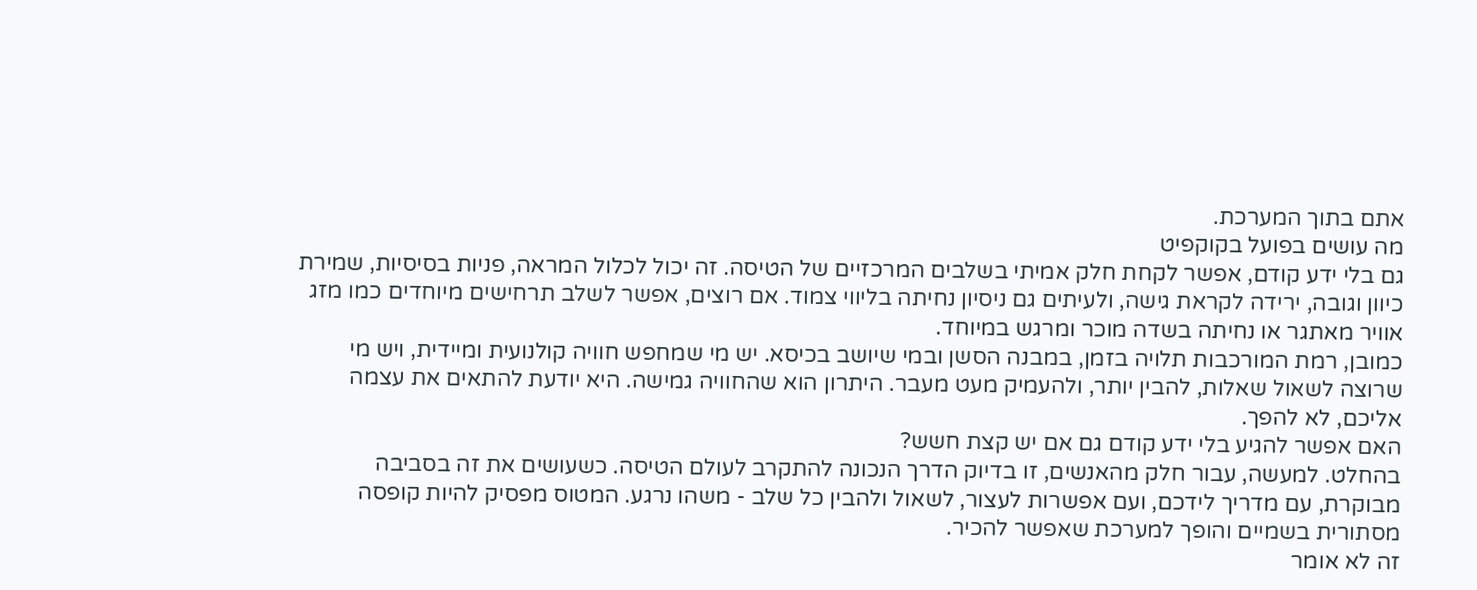אתם בתוך המערכת.
מה עושים בפועל בקוקפיט
גם בלי ידע קודם, אפשר לקחת חלק אמיתי בשלבים המרכזיים של הטיסה. זה יכול לכלול המראה, פניות בסיסיות, שמירת כיוון וגובה, ירידה לקראת גישה, ולעיתים גם ניסיון נחיתה בליווי צמוד. אם רוצים, אפשר לשלב תרחישים מיוחדים כמו מזג אוויר מאתגר או נחיתה בשדה מוכר ומרגש במיוחד.
כמובן, רמת המורכבות תלויה בזמן, במבנה הסשן ובמי שיושב בכיסא. יש מי שמחפש חוויה קולנועית ומיידית, ויש מי שרוצה לשאול שאלות, להבין יותר, ולהעמיק מעט מעבר. היתרון הוא שהחוויה גמישה. היא יודעת להתאים את עצמה אליכם, לא להפך.
האם אפשר להגיע בלי ידע קודם גם אם יש קצת חשש?
בהחלט. למעשה, עבור חלק מהאנשים, זו בדיוק הדרך הנכונה להתקרב לעולם הטיסה. כשעושים את זה בסביבה מבוקרת, עם מדריך לידכם, ועם אפשרות לעצור, לשאול ולהבין כל שלב - משהו נרגע. המטוס מפסיק להיות קופסה מסתורית בשמיים והופך למערכת שאפשר להכיר.
זה לא אומר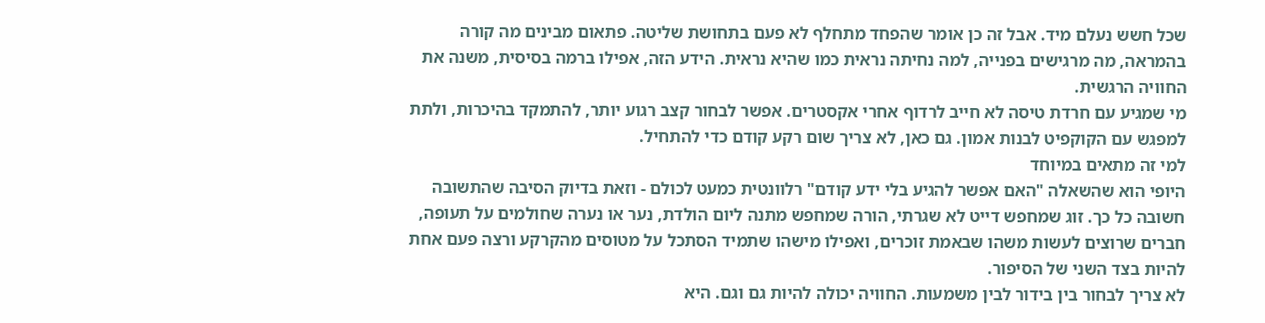שכל חשש נעלם מיד. אבל זה כן אומר שהפחד מתחלף לא פעם בתחושת שליטה. פתאום מבינים מה קורה בהמראה, מה מרגישים בפנייה, למה נחיתה נראית כמו שהיא נראית. הידע הזה, אפילו ברמה בסיסית, משנה את החוויה הרגשית.
מי שמגיע עם חרדת טיסה לא חייב לרדוף אחרי אקסטרים. אפשר לבחור קצב רגוע יותר, להתמקד בהיכרות, ולתת למפגש עם הקוקפיט לבנות אמון. גם כאן, לא צריך שום רקע קודם כדי להתחיל.
למי זה מתאים במיוחד
היופי הוא שהשאלה "האם אפשר להגיע בלי ידע קודם" רלוונטית כמעט לכולם - וזאת בדיוק הסיבה שהתשובה חשובה כל כך. זוג שמחפש דייט לא שגרתי, הורה שמחפש מתנה ליום הולדת, נער או נערה שחולמים על תעופה, חברים שרוצים לעשות משהו שבאמת זוכרים, ואפילו מישהו שתמיד הסתכל על מטוסים מהקרקע ורצה פעם אחת להיות בצד השני של הסיפור.
לא צריך לבחור בין בידור לבין משמעות. החוויה יכולה להיות גם וגם. היא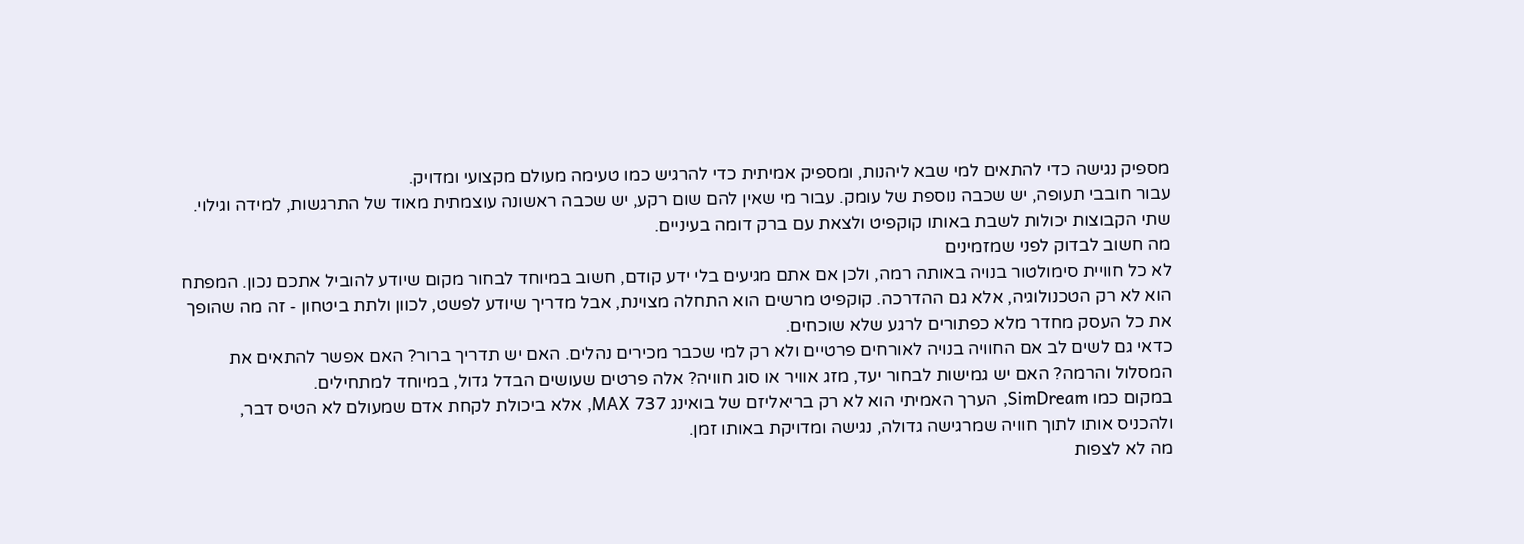מספיק נגישה כדי להתאים למי שבא ליהנות, ומספיק אמיתית כדי להרגיש כמו טעימה מעולם מקצועי ומדויק.
עבור חובבי תעופה, יש שכבה נוספת של עומק. עבור מי שאין להם שום רקע, יש שכבה ראשונה עוצמתית מאוד של התרגשות, למידה וגילוי. שתי הקבוצות יכולות לשבת באותו קוקפיט ולצאת עם ברק דומה בעיניים.
מה חשוב לבדוק לפני שמזמינים
לא כל חוויית סימולטור בנויה באותה רמה, ולכן אם אתם מגיעים בלי ידע קודם, חשוב במיוחד לבחור מקום שיודע להוביל אתכם נכון. המפתח הוא לא רק הטכנולוגיה, אלא גם ההדרכה. קוקפיט מרשים הוא התחלה מצוינת, אבל מדריך שיודע לפשט, לכוון ולתת ביטחון - זה מה שהופך את כל העסק מחדר מלא כפתורים לרגע שלא שוכחים.
כדאי גם לשים לב אם החוויה בנויה לאורחים פרטיים ולא רק למי שכבר מכירים נהלים. האם יש תדריך ברור? האם אפשר להתאים את המסלול והרמה? האם יש גמישות לבחור יעד, מזג אוויר או סוג חוויה? אלה פרטים שעושים הבדל גדול, במיוחד למתחילים.
במקום כמו SimDream, הערך האמיתי הוא לא רק בריאליזם של בואינג 737 MAX, אלא ביכולת לקחת אדם שמעולם לא הטיס דבר, ולהכניס אותו לתוך חוויה שמרגישה גדולה, נגישה ומדויקת באותו זמן.
מה לא לצפות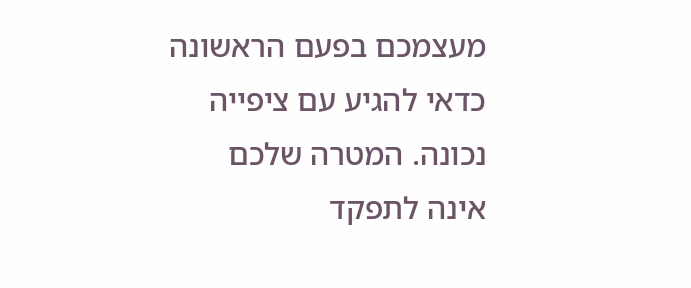מעצמכם בפעם הראשונה
כדאי להגיע עם ציפייה נכונה. המטרה שלכם אינה לתפקד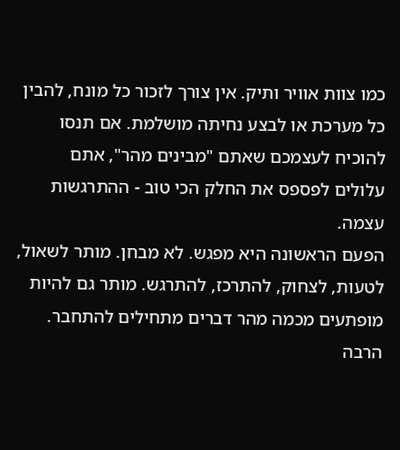כמו צוות אוויר ותיק. אין צורך לזכור כל מונח, להבין כל מערכת או לבצע נחיתה מושלמת. אם תנסו להוכיח לעצמכם שאתם "מבינים מהר", אתם עלולים לפספס את החלק הכי טוב - ההתרגשות עצמה.
הפעם הראשונה היא מפגש. לא מבחן. מותר לשאול, לטעות, לצחוק, להתרכז, להתרגש. מותר גם להיות מופתעים מכמה מהר דברים מתחילים להתחבר. הרבה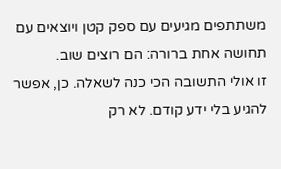משתתפים מגיעים עם ספק קטן ויוצאים עם תחושה אחת ברורה: הם רוצים שוב.
זו אולי התשובה הכי כנה לשאלה. כן, אפשר להגיע בלי ידע קודם. לא רק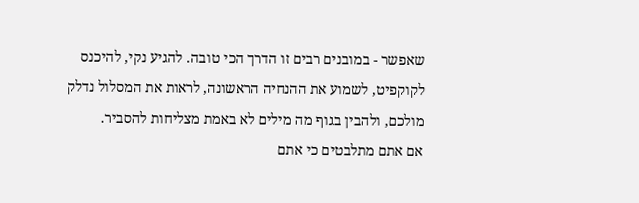שאפשר - במובנים רבים זו הדרך הכי טובה. להגיע נקי, להיכנס לקוקפיט, לשמוע את ההנחיה הראשונה, לראות את המסלול נדלק מולכם, ולהבין בגוף מה מילים לא באמת מצליחות להסביר.
אם אתם מתלבטים כי אתם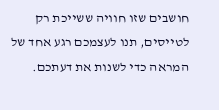חושבים שזו חוויה ששייכת רק לטייסים, תנו לעצמכם רגע אחד של המראה כדי לשנות את דעתכם.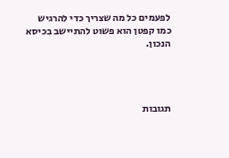לפעמים כל מה שצריך כדי להרגיש כמו קפטן הוא פשוט להתיישב בכיסא הנכון.




תגובות